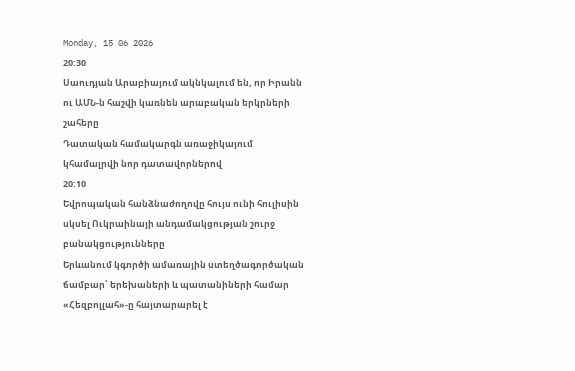Monday, 15 06 2026
20:30
Սաուդյան Արաբիայում ակնկալում են, որ Իրանն ու ԱՄՆ-ն հաշվի կառնեն արաբական երկրների շահերը
Դատական համակարգն առաջիկայում կհամալրվի նոր դատավորներով
20:10
Եվրոպական հանձնաժողովը հույս ունի հուլիսին սկսել Ուկրաինայի անդամակցության շուրջ բանակցությունները
Երևանում կգործի ամառային ստեղծագործական ճամբար՝ երեխաների և պատանիների համար
«Հեզբոլլահ»-ը հայտարարել է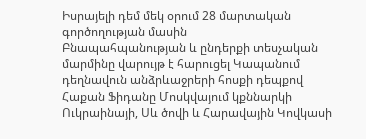Իսրայելի դեմ մեկ օրում 28 մարտական գործողության մասին
Բնապահպանության և ընդերքի տեսչական մարմինը վարույթ է հարուցել Կապանում դեղնավուն անձրևաջրերի հոսքի դեպքով
Հաքան Ֆիդանը Մոսկվայում կքննարկի Ուկրաինայի, Սև ծովի և Հարավային Կովկասի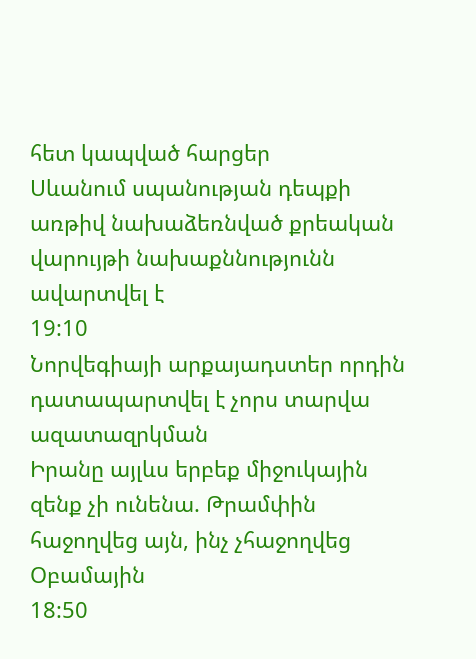հետ կապված հարցեր
Սևանում սպանության դեպքի առթիվ նախաձեռնված քրեական վարույթի նախաքննությունն ավարտվել է
19:10
Նորվեգիայի արքայադստեր որդին դատապարտվել է չորս տարվա ազատազրկման
Իրանը այլևս երբեք միջուկային զենք չի ունենա. Թրամփին հաջողվեց այն, ինչ չհաջողվեց Օբամային
18:50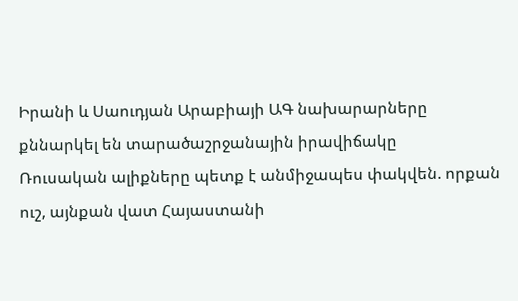Իրանի և Սաուդյան Արաբիայի ԱԳ նախարարները քննարկել են տարածաշրջանային իրավիճակը
Ռուսական ալիքները պետք է անմիջապես փակվեն. որքան ուշ, այնքան վատ Հայաստանի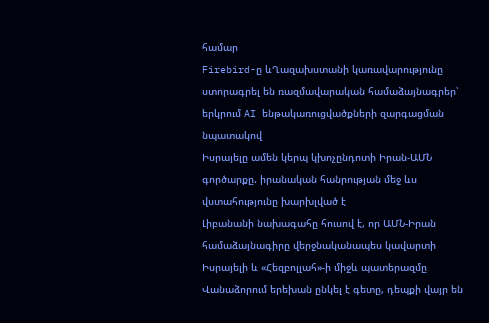համար
Firebird-ը ևՂազախստանի կառավարությունը ստորագրել են ռազմավարական համաձայնագրեր՝ երկրում AI ենթակառուցվածքների զարգացման նպատակով
Իսրայելը ամեն կերպ կխոչընդոտի Իրան-ԱՄՆ գործարքը. իրանական հանրության մեջ ևս վստահությունը խարխլված է
Լիբանանի նախագահը հուսով է, որ ԱՄՆ-Իրան համաձայնագիրը վերջնականապես կավարտի Իսրայելի և «Հեզբոլլահ»-ի միջև պատերազմը
Վանաձորում երեխան ընկել է գետը, դեպքի վայր են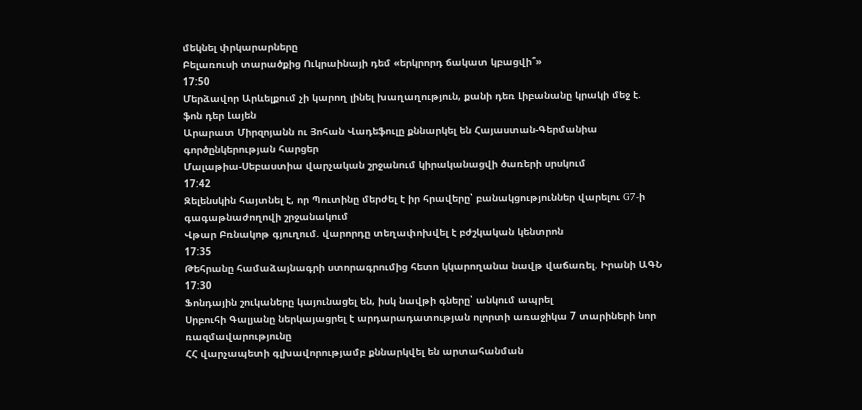մեկնել փրկարարները
Բելառուսի տարածքից Ուկրաինայի դեմ «երկրորդ ճակատ կբացվի՞»
17:50
Մերձավոր Արևելքում չի կարող լինել խաղաղություն, քանի դեռ Լիբանանը կրակի մեջ է. ֆոն դեր Լայեն
Արարատ Միրզոյանն ու Յոհան Վադեֆուլը քննարկել են Հայաստան-Գերմանիա գործընկերության հարցեր
Մալաթիա-Սեբաստիա վարչական շրջանում կիրականացվի ծառերի սրսկում
17:42
Զելենսկին հայտնել է, որ Պուտինը մերժել է իր հրավերը՝ բանակցություններ վարելու G7-ի գագաթնաժողովի շրջանակում
Վթար Բռնակոթ գյուղում. վարորդը տեղափոխվել է բժշկական կենտրոն
17:35
Թեհրանը համաձայնագրի ստորագրումից հետո կկարողանա նավթ վաճառել. Իրանի ԱԳՆ
17:30
Ֆոնդային շուկաները կայունացել են, իսկ նավթի գները՝ անկում ապրել
Սրբուհի Գալյանը ներկայացրել է արդարադատության ոլորտի առաջիկա 7 տարիների նոր ռազմավարությունը
ՀՀ վարչապետի գլխավորությամբ քննարկվել են արտահանման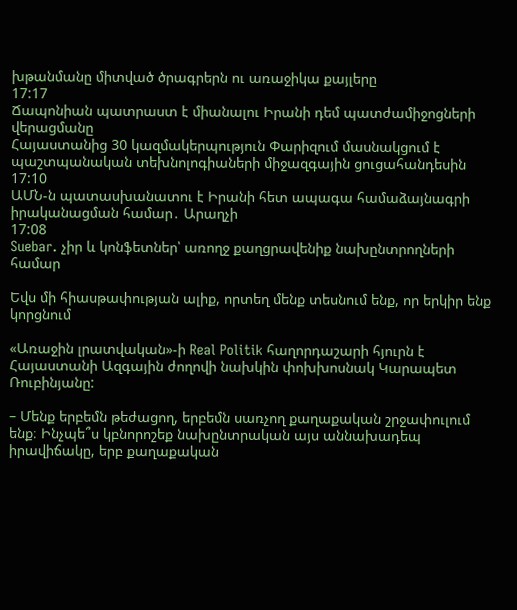խթանմանը միտված ծրագրերն ու առաջիկա քայլերը
17:17
Ճապոնիան պատրաստ է միանալու Իրանի դեմ պատժամիջոցների վերացմանը
Հայաստանից 30 կազմակերպություն Փարիզում մասնակցում է պաշտպանական տեխնոլոգիաների միջազգային ցուցահանդեսին
17:10
ԱՄՆ-ն պատասխանատու է Իրանի հետ ապագա համաձայնագրի իրականացման համար․ Արաղչի
17:08
Suebar. չիր և կոնֆետներ՝ առողջ քաղցրավենիք նախընտրողների համար

Եվս մի հիասթափության ալիք, որտեղ մենք տեսնում ենք, որ երկիր ենք կորցնում

«Առաջին լրատվական»-ի Real Politik հաղորդաշարի հյուրն է Հայաստանի Ազգային ժողովի նախկին փոխխոսնակ Կարապետ Ռուբինյանը:

– Մենք երբեմն թեժացող, երբեմն սառչող քաղաքական շրջափուլում ենք։ Ինչպե՞ս կբնորոշեք նախընտրական այս աննախադեպ իրավիճակը, երբ քաղաքական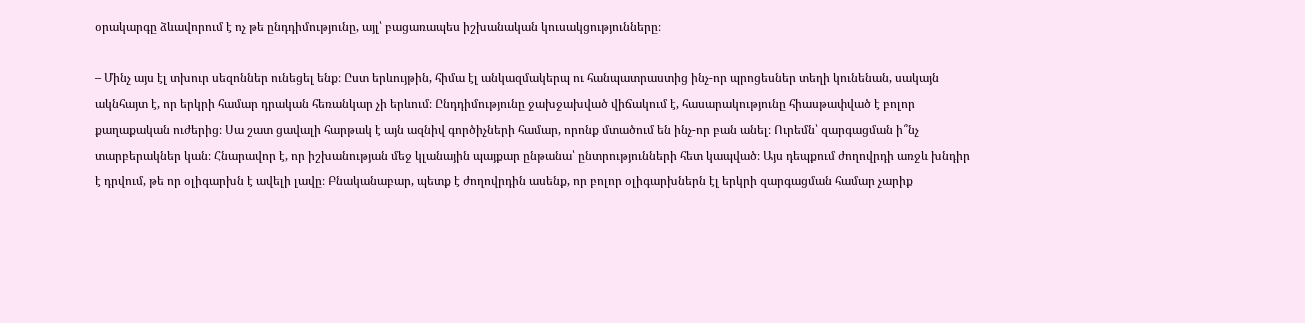օրակարգը ձևավորում է ոչ թե ընդդիմությունը, այլ՝ բացառապես իշխանական կուսակցությունները։

– Մինչ այս էլ տխուր սեզոններ ունեցել ենք։ Ըստ երևույթին, հիմա էլ անկազմակերպ ու հանպատրաստից ինչ-որ պրոցեսներ տեղի կունենան, սակայն ակնհայտ է, որ երկրի համար դրական հեռանկար չի երևում։ Ընդդիմությունը ջախջախված վիճակում է, հասարակությունը հիասթափված է բոլոր քաղաքական ուժերից։ Սա շատ ցավալի հարթակ է այն ազնիվ գործիչների համար, որոնք մտածում են ինչ-որ բան անել։ Ուրեմն՝ զարգացման ի՞նչ տարբերակներ կան։ Հնարավոր է, որ իշխանության մեջ կլանային պայքար ընթանա՝ ընտրությունների հետ կապված։ Այս դեպքում ժողովրդի առջև խնդիր է դրվում, թե որ օլիգարխն է ավելի լավը։ Բնականաբար, պետք է ժողովրդին ասենք, որ բոլոր օլիգարխներն էլ երկրի զարգացման համար չարիք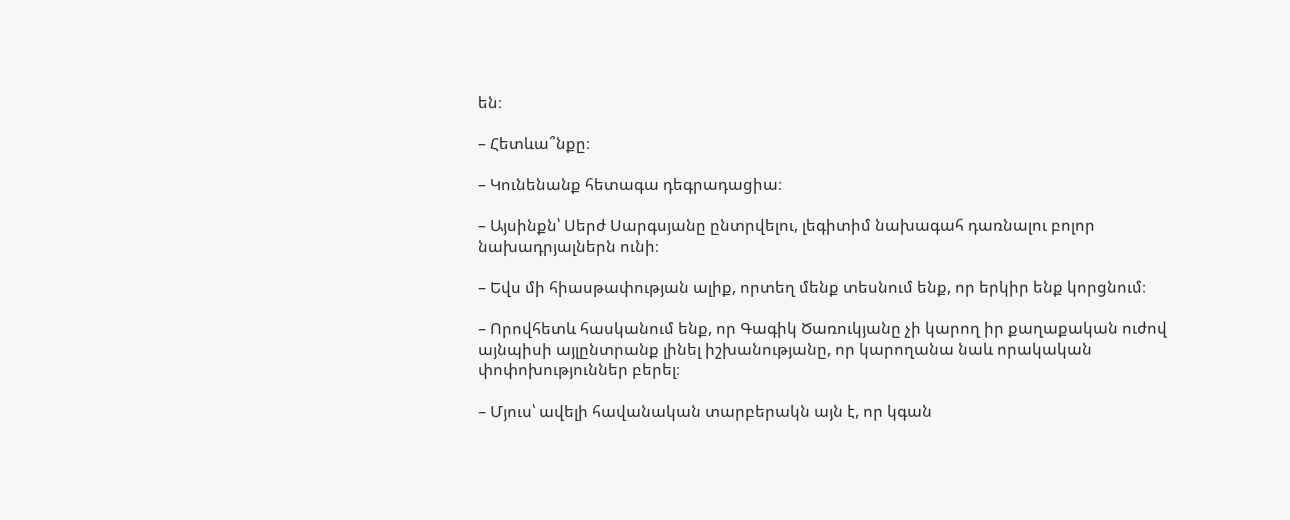են։

– Հետևա՞նքը։

– Կունենանք հետագա դեգրադացիա։

– Այսինքն՝ Սերժ Սարգսյանը ընտրվելու, լեգիտիմ նախագահ դառնալու բոլոր նախադրյալներն ունի։

– Եվս մի հիասթափության ալիք, որտեղ մենք տեսնում ենք, որ երկիր ենք կորցնում։

– Որովհետև հասկանում ենք, որ Գագիկ Ծառուկյանը չի կարող իր քաղաքական ուժով այնպիսի այլընտրանք լինել իշխանությանը, որ կարողանա նաև որակական փոփոխություններ բերել։

– Մյուս՝ ավելի հավանական տարբերակն այն է, որ կգան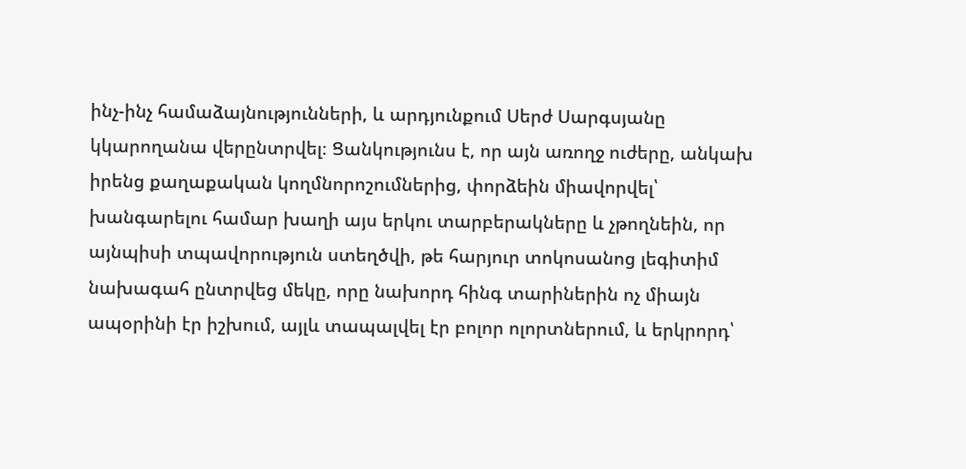ինչ-ինչ համաձայնությունների, և արդյունքում Սերժ Սարգսյանը կկարողանա վերընտրվել։ Ցանկությունս է, որ այն առողջ ուժերը, անկախ իրենց քաղաքական կողմնորոշումներից, փորձեին միավորվել՝ խանգարելու համար խաղի այս երկու տարբերակները և չթողնեին, որ այնպիսի տպավորություն ստեղծվի, թե հարյուր տոկոսանոց լեգիտիմ նախագահ ընտրվեց մեկը, որը նախորդ հինգ տարիներին ոչ միայն ապօրինի էր իշխում, այլև տապալվել էր բոլոր ոլորտներում, և երկրորդ՝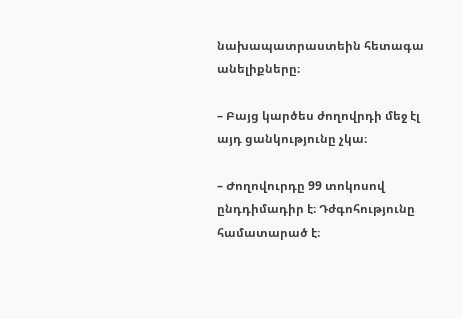նախապատրաստեին հետագա անելիքները։

– Բայց կարծես ժողովրդի մեջ էլ այդ ցանկությունը չկա։

– Ժողովուրդը 99 տոկոսով ընդդիմադիր է։ Դժգոհությունը համատարած է։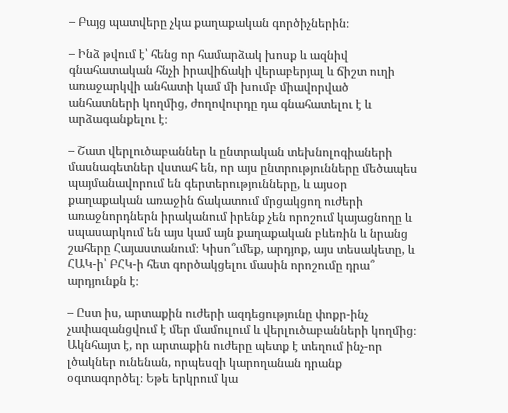– Բայց պատվերը չկա քաղաքական գործիչներին։

– Ինձ թվում է՝ հենց որ համարձակ խոսք և ազնիվ գնահատական հնչի իրավիճակի վերաբերյալ և ճիշտ ուղի առաջարկվի անհատի կամ մի խումբ միավորված անհատների կողմից, ժողովուրդը դա գնահատելու է և արձագանքելու է։

– Շատ վերլուծաբաններ և ընտրական տեխնոլոգիաների մասնագետներ վստահ են, որ այս ընտրությունները մեծապես պայմանավորում են գերտերությունները, և այսօր քաղաքական առաջին ճակատում մրցակցող ուժերի առաջնորդներն իրականում իրենք չեն որոշում կայացնողը և սպասարկում են այս կամ այն քաղաքական բևեռին և նրանց շահերը Հայաստանում։ Կիսո՞ւմեք, արդյոք, այս տեսակետը, և ՀԱԿ-ի՝ ԲՀԿ-ի հետ գործակցելու մասին որոշումը դրա՞ արդյունքն է։

– Ըստ իս, արտաքին ուժերի ազդեցությունը փոքր-ինչ չափազանցվում է մեր մամուլում և վերլուծաբանների կողմից։ Ակնհայտ է, որ արտաքին ուժերը պետք է տեղում ինչ-որ լծակներ ունենան, որպեսզի կարողանան դրանք օգտագործել։ Եթե երկրում կա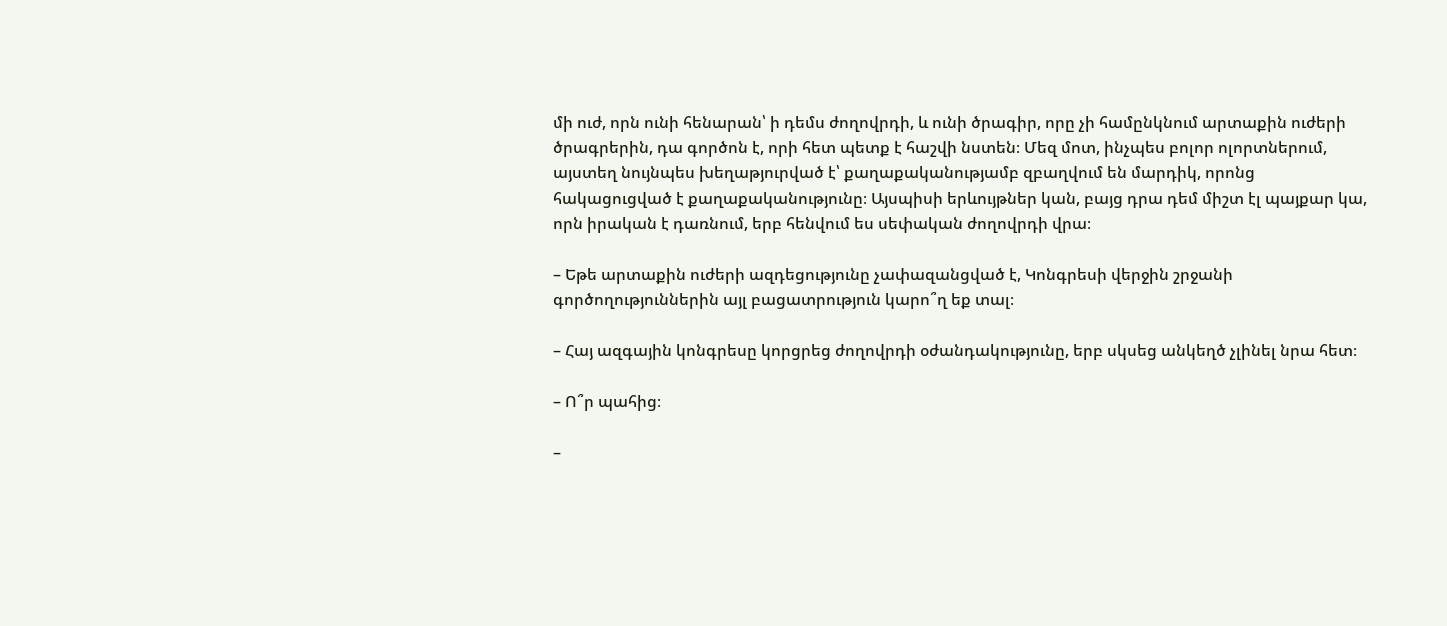մի ուժ, որն ունի հենարան՝ ի դեմս ժողովրդի, և ունի ծրագիր, որը չի համընկնում արտաքին ուժերի ծրագրերին, դա գործոն է, որի հետ պետք է հաշվի նստեն։ Մեզ մոտ, ինչպես բոլոր ոլորտներում, այստեղ նույնպես խեղաթյուրված է՝ քաղաքականությամբ զբաղվում են մարդիկ, որոնց հակացուցված է քաղաքականությունը։ Այսպիսի երևույթներ կան, բայց դրա դեմ միշտ էլ պայքար կա, որն իրական է դառնում, երբ հենվում ես սեփական ժողովրդի վրա։

– Եթե արտաքին ուժերի ազդեցությունը չափազանցված է, Կոնգրեսի վերջին շրջանի գործողություններին այլ բացատրություն կարո՞ղ եք տալ։

– Հայ ազգային կոնգրեսը կորցրեց ժողովրդի օժանդակությունը, երբ սկսեց անկեղծ չլինել նրա հետ։

– Ո՞ր պահից։

–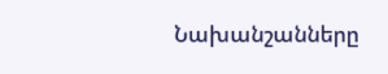Նախանշանները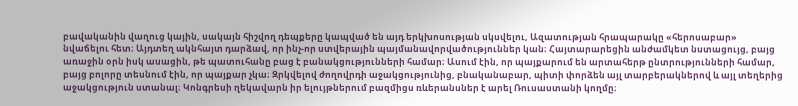բավականին վաղուց կային, սակայն հիշվող դեպքերը կապված են այդ երկխոսության սկսվելու, Ազատության հրապարակը «հերոսաբար» նվաճելու հետ։ Այդտեղ ակնհայտ դարձավ, որ ինչ-որ ստվերային պայմանավորվածություններ կան։ Հայտարարեցին անժամկետ նստացույց, բայց առաջին օրն իսկ ասացին, թե պատուհանը բաց է բանակցությունների համար։ Ասում էին, որ պայքարում են արտահերթ ընտրությունների համար, բայց բոլորը տեսնում էին, որ պայքար չկա։ Զրկվելով ժողովրդի աջակցությունից, բնականաբար, պիտի փորձեն այլ տարբերակներով և այլ տեղերից աջակցություն ստանալ։ Կոնգրեսի ղեկավարն իր ելույթներում բազմիցս ռևերանսներ է արել Ռուսաստանի կողմը։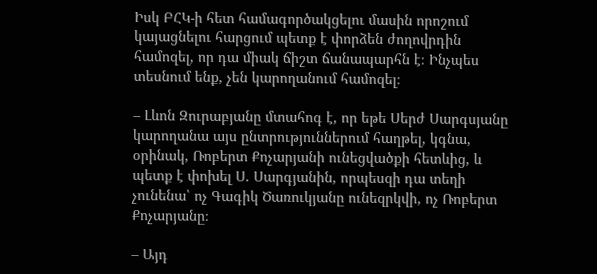Իսկ ԲՀԿ-ի հետ համագործակցելու մասին որոշում կայացնելու հարցում պետք է փորձեն ժողովրդին համոզել, որ դա միակ ճիշտ ճանապարհն է։ Ինչպես տեսնում ենք, չեն կարողանում համոզել։

– Լևոն Զուրաբյանը մտահոգ է, որ եթե Սերժ Սարգսյանը կարողանա այս ընտրություններում հաղթել, կգնա, օրինակ, Ռոբերտ Քոչարյանի ունեցվածքի հետևից, և պետք է փոխել Ս. Սարգյանին, որպեսզի դա տեղի չունենա՝ ոչ Գագիկ Ծառուկյանը ունեզրկվի, ոչ Ռոբերտ Քոչարյանը։

– Այդ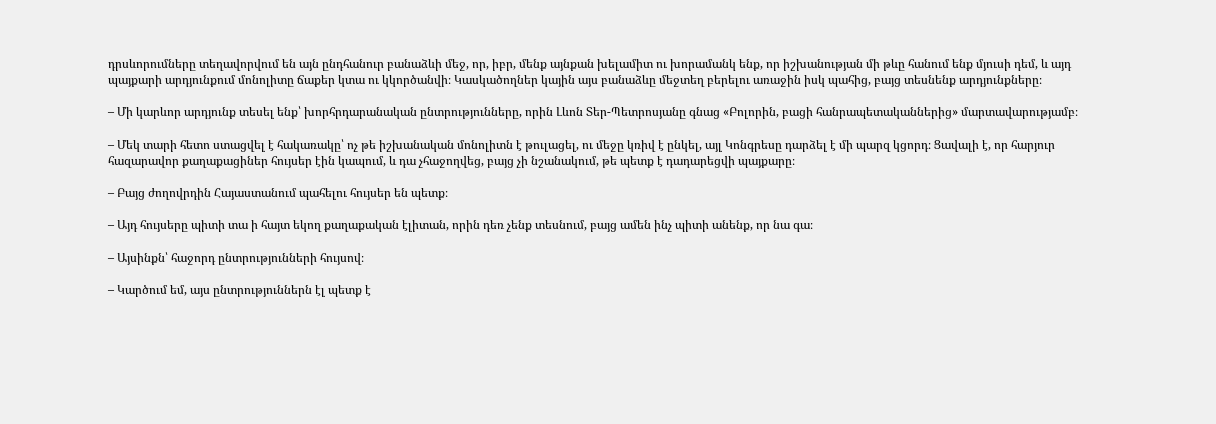դրսևորումները տեղավորվում են այն ընդհանուր բանաձևի մեջ, որ, իբր, մենք այնքան խելամիտ ու խորամանկ ենք, որ իշխանության մի թևը հանում ենք մյուսի դեմ, և այդ պայքարի արդյունքում մոնոլիտը ճաքեր կտա ու կկործանվի։ Կասկածողներ կային այս բանաձևը մեջտեղ բերելու առաջին իսկ պահից, բայց տեսնենք արդյունքները։

– Մի կարևոր արդյունք տեսել ենք՝ խորհրդարանական ընտրությունները, որին Լևոն Տեր-Պետրոսյանը գնաց «Բոլորին, բացի հանրապետականներից» մարտավարությամբ։

– Մեկ տարի հետո ստացվել է հակառակը՝ ոչ թե իշխանական մոնոլիտն է թուլացել, ու մեջը կռիվ է ընկել, այլ Կոնգրեսը դարձել է մի պարզ կցորդ։ Ցավալի է, որ հարյուր հազարավոր քաղաքացիներ հույսեր էին կապում, և դա չհաջողվեց, բայց չի նշանակում, թե պետք է դադարեցվի պայքարը։

– Բայց ժողովրդին Հայաստանում պահելու հույսեր են պետք։

– Այդ հույսերը պիտի տա ի հայտ եկող քաղաքական էլիտան, որին դեռ չենք տեսնում, բայց ամեն ինչ պիտի անենք, որ նա գա։

– Այսինքն՝ հաջորդ ընտրությունների հույսով։

– Կարծում եմ, այս ընտրություններն էլ պետք է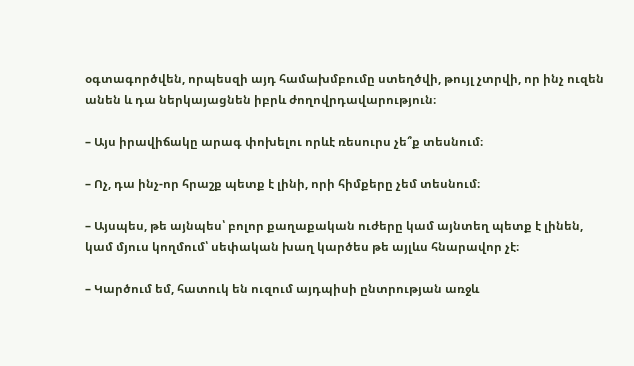օգտագործվեն, որպեսզի այդ համախմբումը ստեղծվի, թույլ չտրվի, որ ինչ ուզեն անեն և դա ներկայացնեն իբրև ժողովրդավարություն։

– Այս իրավիճակը արագ փոխելու որևէ ռեսուրս չե՞ք տեսնում։

– Ոչ, դա ինչ-որ հրաշք պետք է լինի, որի հիմքերը չեմ տեսնում։

– Այսպես, թե այնպես՝ բոլոր քաղաքական ուժերը կամ այնտեղ պետք է լինեն, կամ մյուս կողմում՝ սեփական խաղ կարծես թե այլևս հնարավոր չէ։

– Կարծում եմ, հատուկ են ուզում այդպիսի ընտրության առջև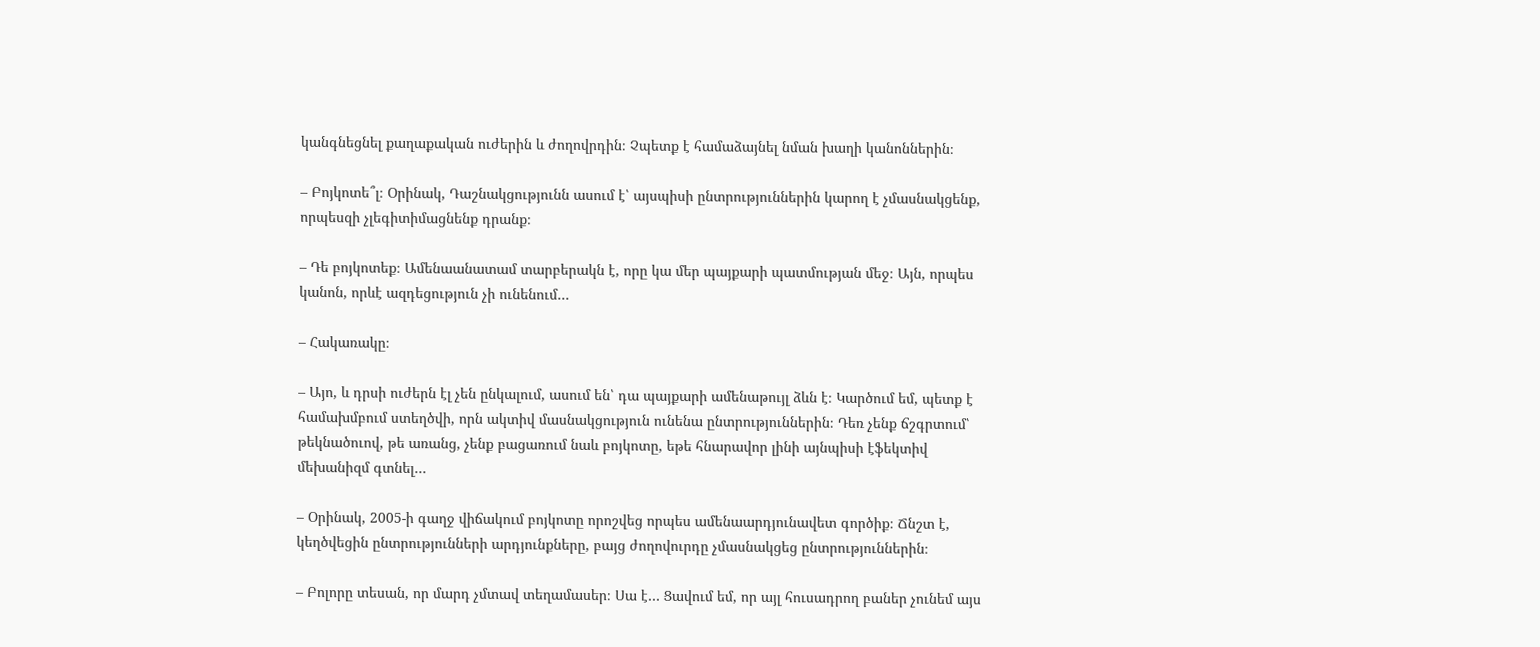կանգնեցնել քաղաքական ուժերին և ժողովրդին։ Չպետք է համաձայնել նման խաղի կանոններին։

– Բոյկոտե՞լ։ Օրինակ, Դաշնակցությունն ասում է՝ այսպիսի ընտրություններին կարող է չմասնակցենք, որպեսզի չլեգիտիմացնենք դրանք։

– Դե բոյկոտեք։ Ամենաանատամ տարբերակն է, որը կա մեր պայքարի պատմության մեջ։ Այն, որպես կանոն, որևէ ազդեցություն չի ունենում…

– Հակառակը։

– Այո, և դրսի ուժերն էլ չեն ընկալում, ասում են՝ դա պայքարի ամենաթույլ ձևն է։ Կարծում եմ, պետք է համախմբում ստեղծվի, որն ակտիվ մասնակցություն ունենա ընտրություններին։ Դեռ չենք ճշգրտում՝ թեկնածուով, թե առանց, չենք բացառում նաև բոյկոտը, եթե հնարավոր լինի այնպիսի էֆեկտիվ մեխանիզմ գտնել…

– Օրինակ, 2005-ի գաղջ վիճակում բոյկոտը որոշվեց որպես ամենաարդյունավետ գործիք։ Ճնշտ է, կեղծվեցին ընտրությունների արդյունքները, բայց ժողովուրդը չմասնակցեց ընտրություններին։

– Բոլորը տեսան, որ մարդ չմտավ տեղամասեր։ Սա է… Ցավում եմ, որ այլ հուսադրող բաներ չունեմ այս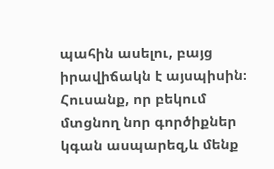պահին ասելու, բայց իրավիճակն է այսպիսին։
Հուսանք, որ բեկում մտցնող նոր գործիքներ կգան ասպարեզ,և մենք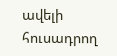ավելի հուսադրող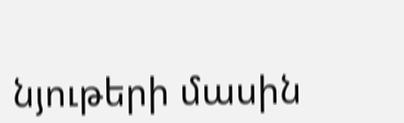նյութերի մասին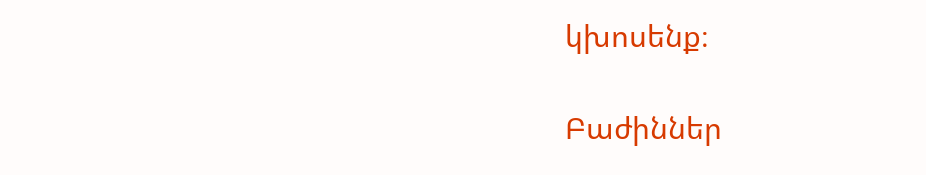կխոսենք։

Բաժիններ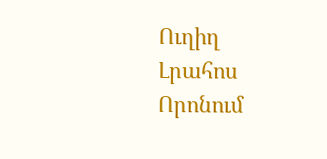Ուղիղ
Լրահոս
Որոնում